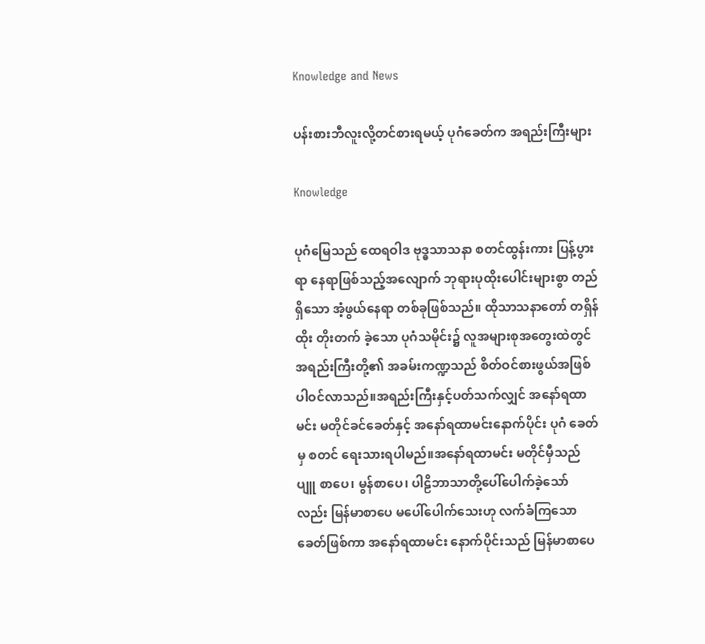Knowledge and News

ပန်းစားဘီလူးလို့တင်စားရမယ့် ပုဂံခေတ်က အရည်းကြီးများ

Knowledge

ပုဂံမြေသည် ထေရဝါဒ ဗုဒ္ဓသာသနာ စတင်ထွန်းကား ပြန့်ပွားရာ နေရာဖြစ်သည့်အလျောက် ဘုရားပုထိုးပေါင်းများစွာ တည်ရှိသော အံ့ဖွယ်နေရာ တစ်ခုဖြစ်သည်။ ထိုသာသနာတော် တရှိန်ထိုး တိုးတက် ခဲ့သော ပုဂံသမိုင်း၌ လူအများစုအတွေးထဲတွင် အရည်းကြီးတို့၏ အခမ်းကဏ္ဍသည် စိတ်ဝင်စားဖွယ်အဖြစ် ပါဝင်လာသည်။အရည်းကြီးနှင့်ပတ်သက်လျှင် အနော်ရထာမင်း မတိုင်ခင်ခေတ်နှင့် အနော်ရထာမင်းနောက်ပိုင်း ပုဂံ ခေတ်မှ စတင် ရေးသားရပါမည်။အနော်ရထာမင်း မတိုင်မှီသည် ပျူ စာပေ၊ မွန်စာပေ၊ ပါဠိဘာသာတို့ပေါ်ပေါက်ခဲ့သော် လည်း မြန်မာစာပေ မပေါ်ပေါက်သေးဟု လက်ခံကြသော ခေတ်ဖြစ်ကာ အနော်ရထာမင်း နောက်ပိုင်းသည် မြန်မာစာပေ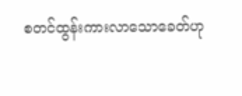စတင်ထွန်းကားလာသောခေတ်ဟု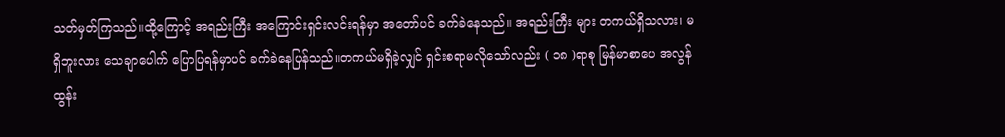သတ်မှတ်ကြသည်။ထို့ကြောင့် အရည်းကြီး အကြောင်းရှင်းလင်းရန်မှာ အတော်ပင် ခက်ခဲနေသည်။ အရည်းကြီး များ တကယ်ရှိသလား၊ မရှိဘူးလား သေချာပေါက် ပြောပြရန်မှာပင် ခက်ခဲနေပြန်သည်။တကယ်မရှိခဲ့လျှင် ရှင်းစရာမလိုသော်လည်း ( ၁၈ )ရာစု မြန်မာစာပေ အလွန်ထွန်း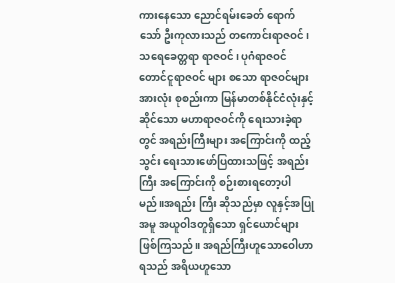ကားနေသော ညောင်ရမ်းခေတ် ရောက်သော် ဦးကုလားသည် တကောင်းရာဇဝင်၊ သရေခေတ္တရာ ရာဇဝင်၊ ပုဂံရာဇဝင် တောင်ငူရာဇဝင် များ စသော ရာဇဝင်များ အားလုံး စုစည်းကာ မြန်မာတစ်နိုင်ငံလုံးနှင့် ဆိုင်သော မဟာရာဇဝင်ကို ရေးသားခဲ့ရာတွင် အရည်းကြီးများ အကြောင်းကို ထည့်သွင်း ရေးသားဖော်ပြထားသဖြင့် အရည်းကြီး အကြောင်းကို စဉ်းစားရတော့ပါမည်။အရည်း ကြီး ဆိုသည်မှာ လူနှင့်အပြုအမူ အယူဝါဒတူရှိသော ရှင်ယောင်များ ဖြစ်ကြသည်။ အရည်ကြီးဟူသောဝေါဟာရသည် အရိယဟူသော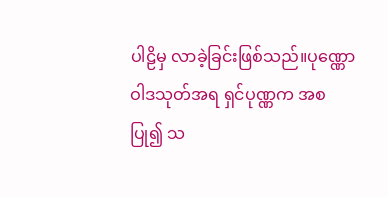ပါဠိမှ လာခဲ့ခြင်းဖြစ်သည်။ပုဏ္ဏောဝါဒသုတ်အရ ရှင်ပုဏ္ဏက အစပြု၍ သ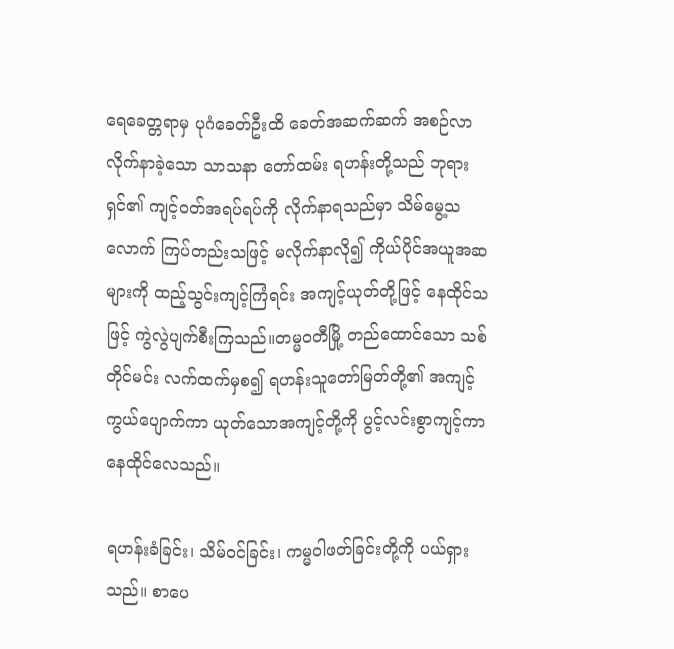ရေခေတ္တရာမှ ပုဂံခေတ်ဦးထိ ခေတ်အဆက်ဆက် အစဉ်လာလိုက်နာခဲ့သော သာသနာ တော်ထမ်း ရဟန်းတို့သည် ဘုရားရှင်၏ ကျင့်ဝတ်အရပ်ရပ်ကို လိုက်နာရသည်မှာ သိမ်မွေ့သလောက် ကြပ်တည်းသဖြင့် မလိုက်နာလို၍ ကိုယ်ပိုင်အယူအဆများကို ထည့်သွင်းကျင့်ကြံရင်း အကျင့်ယုတ်တို့ဖြင့် နေထိုင်သဖြင့် ကွဲလွဲပျက်စီးကြသည်။တမ္မဝတီမြို့ တည်ထောင်သော သစ်တိုင်မင်း လက်ထက်မှစ၍ ရဟန်းသူတော်မြတ်တို့၏ အကျင့်ကွယ်ပျောက်ကာ ယုတ်သောအကျင့်တို့ကို ပွင့်လင်းစွာကျင့်ကာ နေထိုင်လေသည်။

ရဟန်းခံခြင်း၊ သိမ်ဝင်ခြင်း၊ ကမ္မဝါဖတ်ခြင်းတို့ကို ပယ်ရှားသည်။ စာပေ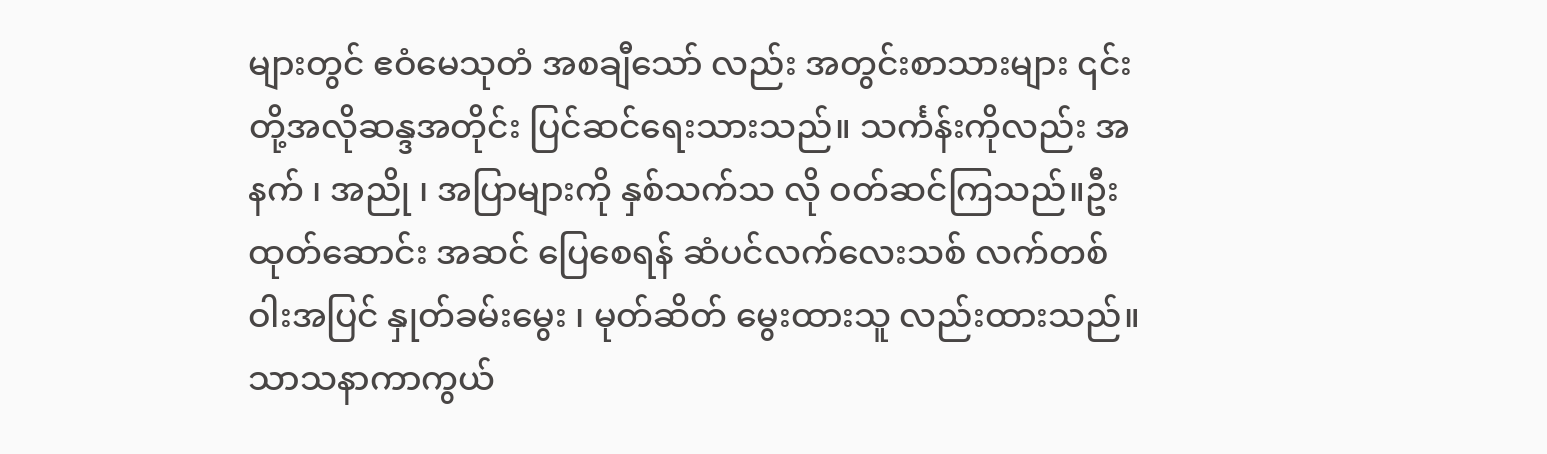များတွင် ဧဝံမေသုတံ အစချီသော် လည်း အတွင်းစာသားများ ၎င်းတို့အလိုဆန္ဒအတိုင်း ပြင်ဆင်ရေးသားသည်။ သင်္ကန်းကိုလည်း အနက် ၊ အညို ၊ အပြာများကို နှစ်သက်သ လို ဝတ်ဆင်ကြသည်။ဦးထုတ်ဆောင်း အဆင် ပြေစေရန် ဆံပင်လက်လေးသစ် လက်တစ်ဝါးအပြင် နှုတ်ခမ်းမွေး ၊ မုတ်ဆိတ် မွေးထားသူ လည်းထားသည်။ သာသနာကာကွယ်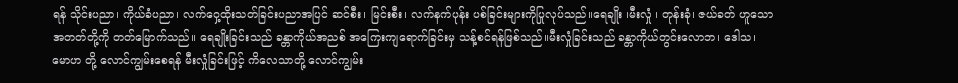ရန် သိုင်းပညာ၊ ကိုယ်ခံပညာ၊ လက်ဝှေ့ထိုးသတ်ခြင်းပညာအပြင် ဆင်စီး၊ မြင်းစီး၊ လက်နက်ပုန်း ပစ်ခြင်းများကိုပြုလုပ်သည်။ရေချိုး ၊မီးလှုံ ၊ တုန်းခုံ၊ ဇယ်ခတ် ဟူသောအတတ်တို့ကို တတ်မြောက်သည်။ ရေချိုးခြင်းသည် ခန္တာကိုယ်အညစ် အကြေးကျရောက်ခြင်းမှ သန့်စင်ရန်ဖြစ်သည်။မီးလှုံခြင်းသည် ခန္တာကိုယ်တွင်းလောဘ၊ ဒေါသ၊ မောဟ တို့ လောင်ကျွမ်းစေရန် မီးလှုံခြင်းဖြင့် ကိလေသာတို့ လောင်ကျွမ်း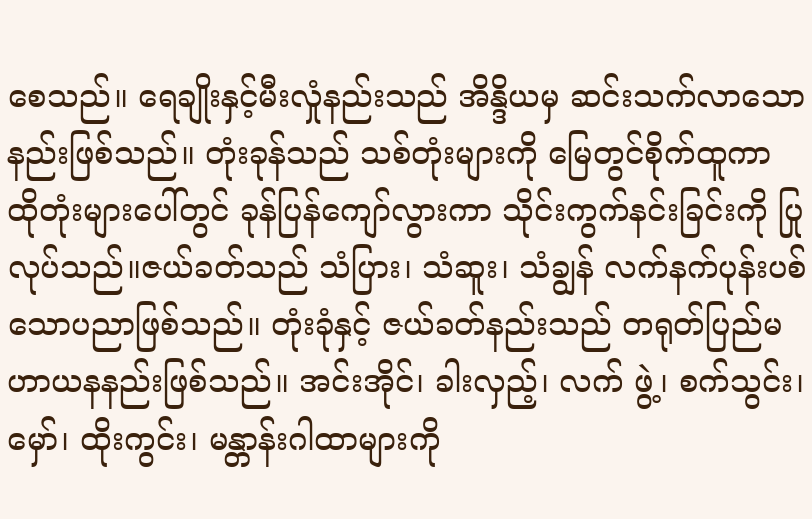စေသည်။ ရေချိုးနှင့်မီးလှုံနည်းသည် အိန္ဒိယမှ ဆင်းသက်လာသော နည်းဖြစ်သည်။ တုံးခုန်သည် သစ်တုံးများကို မြေတွင်စိုက်ထူကာ ထိုတုံးများပေါ်တွင် ခုန်ပြန်ကျော်လွားကာ သိုင်းကွက်နင်းခြင်းကို ပြုလုပ်သည်။ဇယ်ခတ်သည် သံပြား၊ သံဆူး၊ သံချွန် လက်နက်ပုန်းပစ်သောပညာဖြစ်သည်။ တုံးခုံနှင့် ဇယ်ခတ်နည်းသည် တရုတ်ပြည်မဟာယနနည်းဖြစ်သည်။ အင်းအိုင်၊ ခါးလှည့်၊ လက် ဖွဲ့၊ စက်သွင်း၊ မှော်၊ ထိုးကွင်း၊ မန္တာန်းဂါထာများကို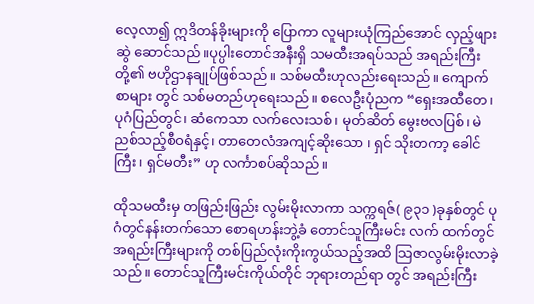လေ့လာ၍ ဣဒိတန်ခိုးများကို ပြောကာ လူများယုံကြည်အောင် လှည့်ဖျား ဆွဲ ဆောင်သည်။ပုပ္ပါးတောင်အနီးရှိ သမထီးအရပ်သည် အရည်းကြီးတို့၏ ဗဟိုဌာနချုပ်ဖြစ်သည်။ သစ်မထီးဟုလည်းရေးသည်။ ကျောက်စာများ တွင် သစ်မတည်ဟုရေးသည်။ စလေဦးပုံညက “ရှေးအထီတေ၊ ပုဂံပြည်တွင်၊ ဆံကေသာ လက်လေးသစ်၊ မုတ်ဆိတ် မွေးဗလပြစ်၊ မဲညစ်သည့်စီဝရံနှင့်၊ တာတေလံအကျင့်ဆိုးသော ၊ ရှင် သိုးတကာ့ ခေါင်ကြီး၊ ရှင်မတီး” ဟု လင်္ကာစပ်ဆိုသည်။

ထိုသမထီးမှ တဖြည်းဖြည်း လွမ်းမိုးလာကာ သက္ကရဇ်( ၉၃၁ )ခုနှစ်တွင် ပုဂံတွင်နန်းတက်သော စောရဟန်းဘွဲ့ခံ တောင်သူကြီးမင်း လက် ထက်တွင် အရည်းကြီးများကို တစ်ပြည်လုံးကိုးကွယ်သည့်အထိ သြဇာလွမ်းမိုးလာခဲ့သည်။ တောင်သူကြီးမင်းကိုယ်တိုင် ဘုရားတည်ရာ တွင် အရည်းကြီး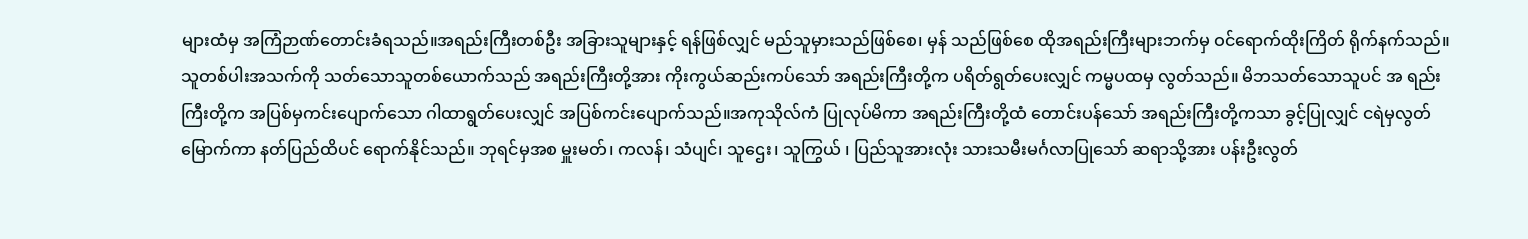များထံမှ အကြံဉာဏ်တောင်းခံရသည်။အရည်းကြီးတစ်ဦး အခြားသူများနှင့် ရန်ဖြစ်လျှင် မည်သူမှားသည်ဖြစ်စေ၊ မှန် သည်ဖြစ်စေ ထိုအရည်းကြီးများဘက်မှ ဝင်ရောက်ထိုးကြိတ် ရိုက်နက်သည်။ သူတစ်ပါးအသက်ကို သတ်သောသူတစ်ယောက်သည် အရည်းကြီးတို့အား ကိုးကွယ်ဆည်းကပ်သော် အရည်းကြီးတို့က ပရိတ်ရွတ်ပေးလျှင် ကမ္မပထမှ လွတ်သည်။ မိဘသတ်သောသူပင် အ ရည်း ကြီးတို့က အပြစ်မှကင်းပျောက်သော ဂါထာရွတ်ပေးလျှင် အပြစ်ကင်းပျောက်သည်။အကုသိုလ်ကံ ပြုလုပ်မိကာ အရည်းကြီးတို့ထံ တောင်းပန်သော် အရည်းကြီးတို့ကသာ ခွင့်ပြုလျှင် ငရဲမှလွတ်မြောက်ကာ နတ်ပြည်ထိပင် ရောက်နိုင်သည်။ ဘုရင်မှအစ မှူးမတ်၊ ကလန်၊ သံပျင်၊ သူဌေး၊ သူကြွယ် ၊ ပြည်သူအားလုံး သားသမီးမင်္ဂလာပြုသော် ဆရာသို့အား ပန်းဦးလွတ်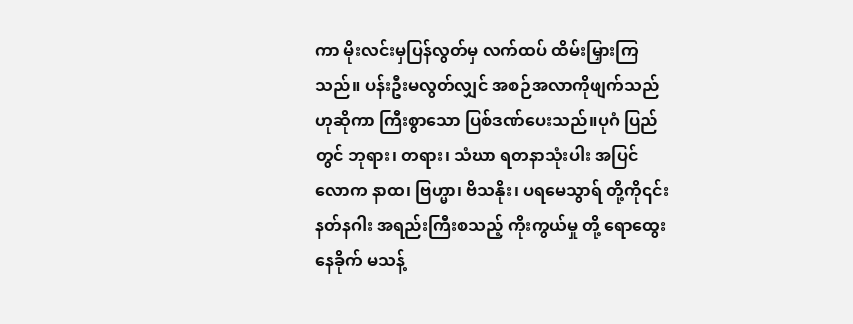ကာ မိုးလင်းမှပြန်လွတ်မှ လက်ထပ် ထိမ်းမြှားကြသည်။ ပန်းဦးမလွတ်လျှင် အစဉ်အလာကိုဖျက်သည်ဟုဆိုကာ ကြီးစွာသော ပြစ်ဒဏ်ပေးသည်။ပုဂံ ပြည်တွင် ဘုရား၊ တရား၊ သံဃာ ရတနာသုံးပါး အပြင် လောက နာထ၊ ဗြဟ္မာ၊ ဗိသနိုး၊ ပရမေသွာရ် တို့ကို၎င်း နတ်နဂါး အရည်းကြီးစသည့် ကိုးကွယ်မှု တို့ ရောထွေးနေခိုက် မသန့်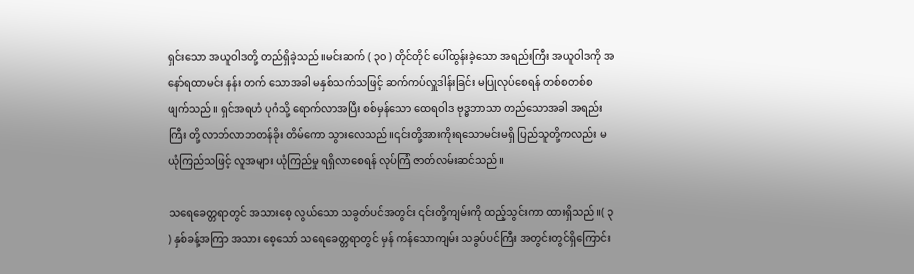ရှင်းသော အယူဝါဒတို့ တည်ရှိခဲ့သည်။မင်းဆက် ( ၃၀ ) တိုင်တိုင် ပေါ်ထွန်းခဲ့သော အရည်းကြီး အယူဝါဒကို အနော်ရထာမင်း နန်း တက် သောအခါ မနှစ်သက်သဖြင့် ဆက်ကပ်လှူဒါန်းခြင်း မပြုလုပ်စေရန် တစ်စတစ်စ ဖျက်သည်။ ရှင်အရဟံ ပုဂံသို့ ရောက်လာအပြီး စစ်မှန်သော ထေရဝါဒ ဗုဒ္ဓဘာသာ တည်သောအခါ အရည်းကြီး တို့ လာဘ်လာဘတန်ခိုး တိမ်ကော သွားလေသည်။၎င်းတို့အားကိုးရသောမင်းမရှိ ပြည်သူတို့ကလည်း မယုံကြည်သဖြင့် လူအများ ယုံကြည်မှု ရရှိလာစေရန် လုပ်ကြံ ဇာတ်လမ်းဆင်သည်။

သရေခေတ္တရာတွင် အသားစေ့ လွယ်သော သခွတ်ပင်အတွင်း ၎င်းတို့ကျမ်းကို ထည့်သွင်းကာ ထားရှိသည်။( ၃ ) နှစ်ခန့်အကြာ အသား စေ့သော် သရေခေတ္တရာတွင် မှန် ကန်သောကျမ်း သခွပ်ပင်ကြီး အတွင်းတွင်ရှိကြောင်း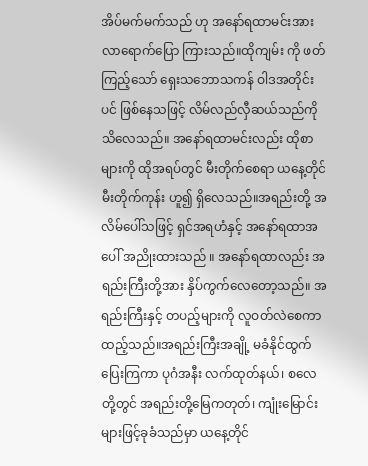အိပ်မက်မက်သည် ဟု အနော်ရထာမင်းအား လာရောက်ပြော ကြားသည်။ထိုကျမ်း ကို ဖတ်ကြည့်သော် ရှေးသဘောသကန် ဝါဒအတိုင်းပင် ဖြစ်နေသဖြင့် လိမ်လည်လှီဆယ်သည်ကို သိလေသည်။ အနော်ရထာမင်းလည်း ထိုစာများကို ထိုအရပ်တွင် မီးတိုက်စေရာ ယနေ့တိုင် မီးတိုက်ကုန်း ဟူ၍ ရှိလေသည်။အရည်းတို့ အလိမ်ပေါ်သဖြင့် ရှင်အရဟံနှင့် အနော်ရထာအပေါ် အညိုးထားသည် ။ အနော်ရထာလည်း အရည်းကြီးတို့အား နှိပ်ကွက်လေတော့သည်။ အရည်းကြီးနှင့် တပည့်များကို လူဝတ်လဲစေကာ ထည့်သည်။အရည်းကြီးအချို့ မခံနိုင်ထွက်ပြေးကြကာ ပုဂံအနီး လက်ထုတ်နယ်၊ စလေ တို့တွင် အရည်းတို့မြေကတုတ်၊ ကျုံးမြောင်းများဖြင့်ခုခံသည်မှာ ယနေ့တိုင်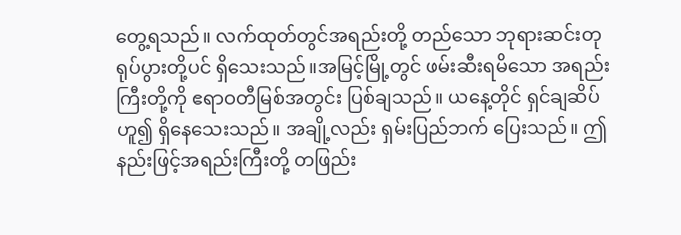တွေ့ရသည်။ လက်ထုတ်တွင်အရည်းတို့ တည်သော ဘုရားဆင်းတု ရုပ်ပွားတို့ပင် ရှိသေးသည်။အမြင့်မြို့တွင် ဖမ်းဆီးရမိသော အရည်းကြီးတို့ကို ဧရာဝတီမြစ်အတွင်း ပြစ်ချသည်။ ယနေ့တိုင် ရှင်ချဆိပ်ဟူ၍ ရှိနေသေးသည်။ အချို့လည်း ရှမ်းပြည်ဘက် ပြေးသည်။ ဤနည်းဖြင့်အရည်းကြီးတို့ တဖြည်း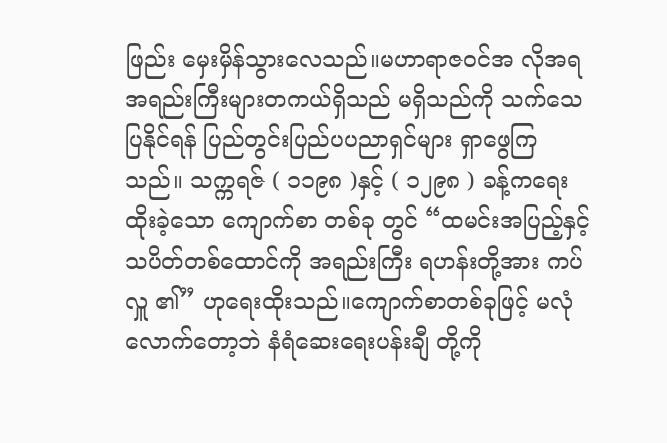ဖြည်း မှေးမှိန်သွားလေသည်။မဟာရာဇဝင်အ လိုအရ အရည်းကြီးများတကယ်ရှိသည် မရှိသည်ကို သက်သေပြနိုင်ရန် ပြည်တွင်းပြည်ပပညာရှင်များ ရှာဖွေကြသည်။ သက္ကရဇ် ( ၁၁၉၈ )နှင့် ( ၁၂၉၈ ) ခန့်ကရေးထိုးခဲ့သော ကျောက်စာ တစ်ခု တွင် “ထမင်းအပြည့်နှင့်သပိတ်တစ်ထောင်ကို အရည်းကြီး ရဟန်းတို့အား ကပ်လှူ ၏” ဟုရေးထိုးသည်။ကျောက်စာတစ်ခုဖြင့် မလုံလောက်တော့ဘဲ နံရံဆေးရေးပန်းချီ တို့ကို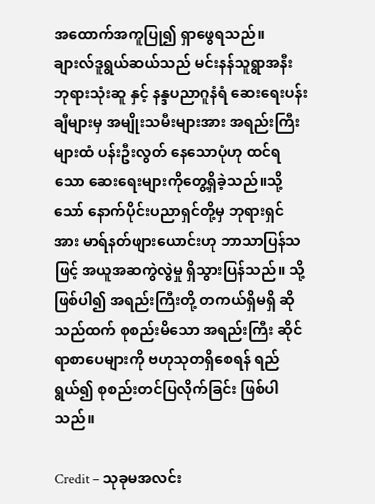အထောက်အကူပြု၍ ရှာဖွေရသည်။ ချားလ်ဒူရွယ်ဆယ်သည် မင်းနန်သူရွာအနီး ဘုရားသုံးဆူ နှင့် နန္ဒပညာဂူနံရံ ဆေးရေးပန်းချီများမှ အမျိုးသမီးများအား အရည်းကြီးများထံ ပန်းဦးလွတ် နေသောပုံဟု ထင်ရသော ဆေးရေးများကိုတွေ့ရှိခဲ့သည်။သို့သော် နောက်ပိုင်းပညာရှင်တို့မှ ဘုရားရှင်အား မာရ်နတ်ဖျားယောင်းဟု ဘာသာပြန်သဖြင့် အယူအဆကွဲလွဲမှု ရှိသွားပြန်သည်။ သို့ဖြစ်ပါ၍ အရည်းကြီးတို့ တကယ်ရှိမရှိ ဆိုသည်ထက် စုစည်းမိသော အရည်းကြီး ဆိုင်ရာစာပေများကို ဗဟုသုတရှိစေရန် ရည်ရွယ်၍ စုစည်းတင်ပြလိုက်ခြင်း ဖြစ်ပါသည်။

Credit – သုခုမအလင်း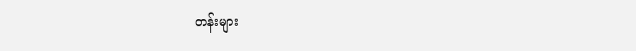တန်းများ